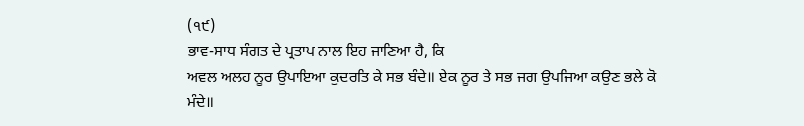(੧੯)
ਭਾਵ-ਸਾਧ ਸੰਗਤ ਦੇ ਪ੍ਰਤਾਪ ਨਾਲ ਇਹ ਜਾਣਿਆ ਹੈ, ਕਿ
ਅਵਲ ਅਲਹ ਨੂਰ ਉਪਾਇਆ ਕੁਦਰਤਿ ਕੇ ਸਭ ਬੰਦੇ॥ ਏਕ ਨੂਰ ਤੇ ਸਭ ਜਗ ਉਪਜਿਆ ਕਉਣ ਭਲੇ ਕੋ ਮੰਦੇ॥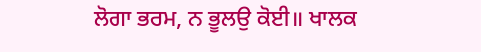ਲੋਗਾ ਭਰਮ, ਨ ਭੂਲਉ ਕੋਈ॥ ਖਾਲਕ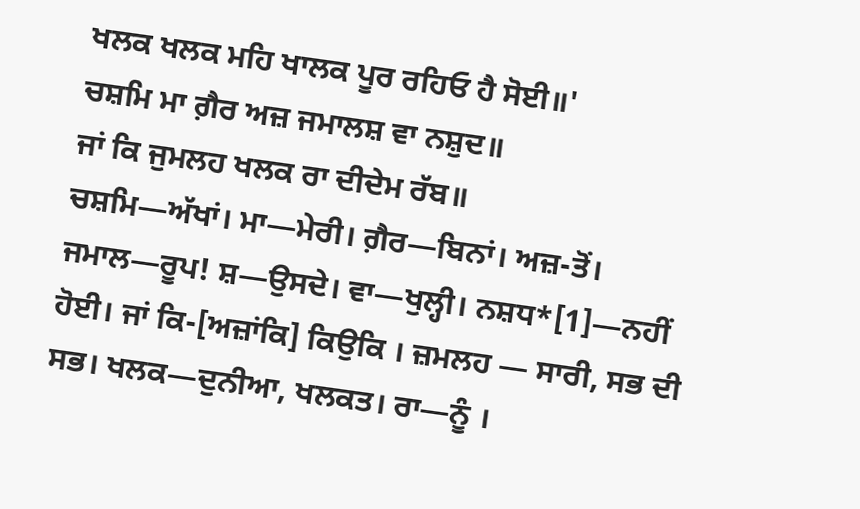ਖਲਕ ਖਲਕ ਮਹਿ ਖਾਲਕ ਪੂਰ ਰਹਿਓ ਹੈ ਸੋਈ॥'
ਚਸ਼ਮਿ ਮਾ ਗ਼ੈਰ ਅਜ਼ ਜਮਾਲਸ਼ ਵਾ ਨਸ਼ੁਦ॥
ਜਾਂ ਕਿ ਜੁਮਲਹ ਖਲਕ ਰਾ ਦੀਦੇਮ ਰੱਬ॥
ਚਸ਼ਮਿ—ਅੱਖਾਂ। ਮਾ—ਮੇਰੀ। ਗ਼ੈਰ—ਬਿਨਾਂ। ਅਜ਼-ਤੋਂ। ਜਮਾਲ—ਰੂਪ! ਸ਼—ਉਸਦੇ। ਵਾ—ਖੁਲ੍ਹੀ। ਨਸ਼ਧ*[1]—ਨਹੀਂ ਹੋਈ। ਜਾਂ ਕਿ-[ਅਜ਼ਾਂਕਿ] ਕਿਉਕਿ । ਜ਼ਮਲਹ — ਸਾਰੀ, ਸਭ ਦੀ ਸਭ। ਖਲਕ—ਦੁਨੀਆ, ਖਲਕਤ। ਰਾ—ਨੂੰ ।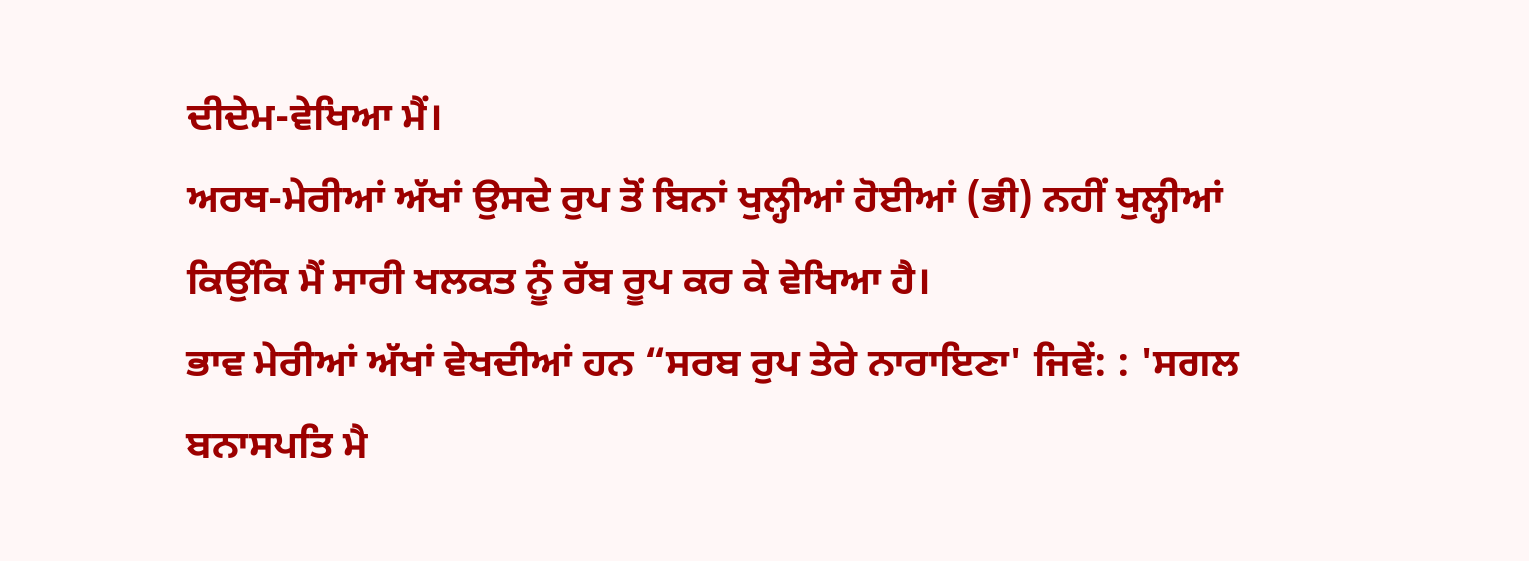ਦੀਦੇਮ-ਵੇਖਿਆ ਮੈਂ।
ਅਰਥ-ਮੇਰੀਆਂ ਅੱਖਾਂ ਉਸਦੇ ਰੁਪ ਤੋਂ ਬਿਨਾਂ ਖੁਲ੍ਹੀਆਂ ਹੋਈਆਂ (ਭੀ) ਨਹੀਂ ਖੁਲ੍ਹੀਆਂ ਕਿਉਂਕਿ ਮੈਂ ਸਾਰੀ ਖਲਕਤ ਨੂੰ ਰੱਬ ਰੂਪ ਕਰ ਕੇ ਵੇਖਿਆ ਹੈ।
ਭਾਵ ਮੇਰੀਆਂ ਅੱਖਾਂ ਵੇਖਦੀਆਂ ਹਨ “ਸਰਬ ਰੁਪ ਤੇਰੇ ਨਾਰਾਇਣਾ' ਜਿਵੇਂ: : 'ਸਗਲ ਬਨਾਸਪਤਿ ਮੈ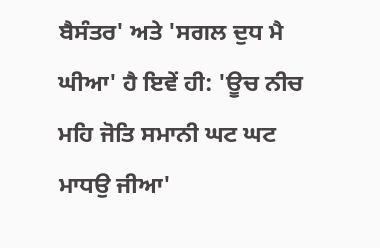ਬੈਸੰਤਰ' ਅਤੇ 'ਸਗਲ ਦੁਧ ਮੈ ਘੀਆ' ਹੈ ਇਵੇਂ ਹੀ: 'ਊਚ ਨੀਚ ਮਹਿ ਜੋਤਿ ਸਮਾਨੀ ਘਟ ਘਟ ਮਾਧਉ ਜੀਆ'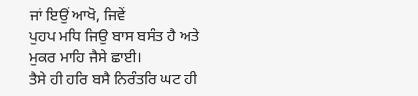ਜਾਂ ਇਉਂ ਆਖੋ, ਜਿਵੇਂ
ਪੁਹਪ ਮਧਿ ਜਿਉ ਬਾਸ ਬਸੰਤ ਹੈ ਅਤੇ ਮੁਕਰ ਮਾਹਿ ਜੈਸੇ ਛਾਈ।
ਤੈਸੇ ਹੀ ਹਰਿ ਬਸੈ ਨਿਰੰਤਰਿ ਘਟ ਹੀ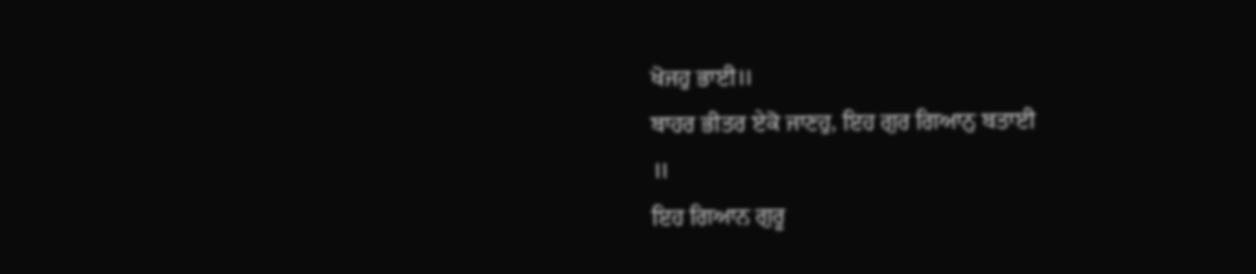ਖੋਜਹੁ ਭਾਈ॥
ਬਾਹਰ ਭੀਤਰ ਏਕੋ ਜਾਣਹੁ, ਇਹ ਗੁਰ ਗਿਆਨੁ ਬਤਾਈ
॥
ਇਹ ਗਿਆਨ ਗੁਰੂ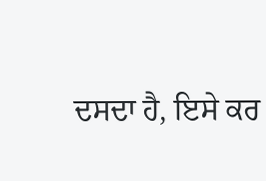ਦਸਦਾ ਹੈ, ਇਸੇ ਕਰ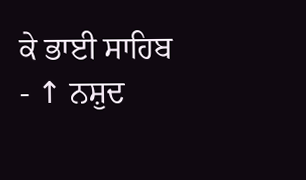ਕੇ ਭਾਈ ਸਾਹਿਬ
- ↑ ਨਸ਼ੁਦ